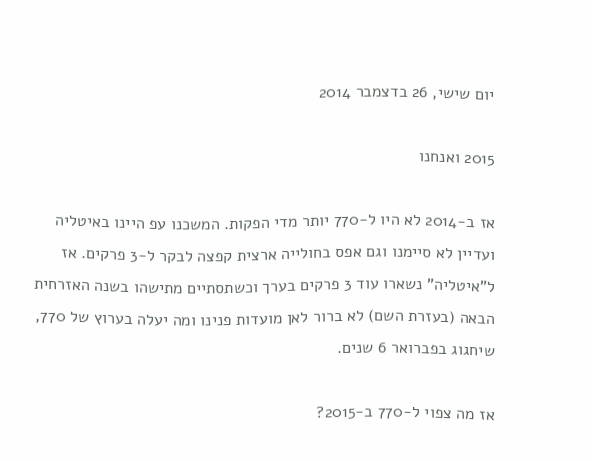יום שישי, 26 בדצמבר 2014

2015 ואנחנו

אז ב-2014 לא היו ל-770 יותר מדי הפקות. המשכנו עפ היינו באיטליה ועדיין לא סיימנו וגם אפס בחולייה ארצית קפצה לבקר ל-3 פרקים. אז ל"איטליה" נשארו עוד 3 פרקים בערך וכשתסתיים מתישהו בשנה האזרחית הבאה (בעזרת השם) לא ברור לאן מועדות פנינו ומה יעלה בערוץ של 770, שיחגוג בפברואר 6 שנים.

אז מה צפוי ל-770 ב-2015?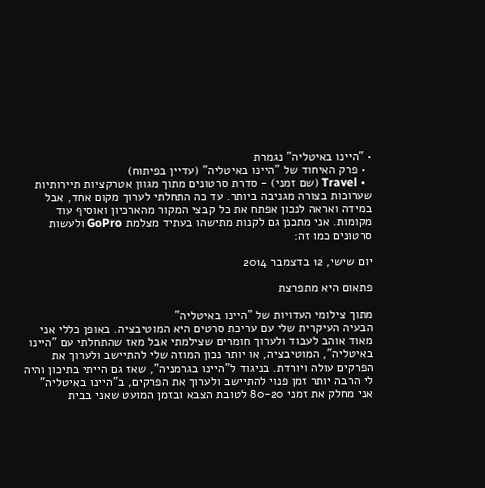• "היינו באיטליה" נגמרת
  • פרק האיחוד של "היינו באיטליה" (עדיין בפיתוח)
  • Travel (שם זמני) - סדרת סרטונים מתוך מגוון אטרקציות תיירותיות שערוכות בצורה מגניבה ביותר. עד כה התחלתי לערוך מקום אחד, אבל במידה ואראה לנכון אפתח את כל קבצי המקור מהארכיון ואוסיף עוד מקומות. אני מתכנן גם לקנות מתישהו בעתיד מצלמת GoPro ולעשות סרטונים כמו זה:

יום שישי, 12 בדצמבר 2014

פתאום היא מתפרצת

מתוך צילומי העדויות של "היינו באיטליה"
הבעיה העיקרית שלי עם עריכת סרטים היא המוטיבציה. באופן כללי אני מאוד אוהב לעבוד ולערוך חומרים שצילמתי אבל מאז שהתחלתי עם "היינו באיטליה", המוטיבציה, או יותר נכון המוזה שלי להתיישב ולערוך את הפרקים עולה ויורדת. בניגוד ל"היינו בגרמניה", שאז גם הייתי בתיכון והיה לי הרבה יותר זמן פנוי להתיישב ולערוך את הפרקים, ב"היינו באיטליה" אני מחלק את זמני 80-20 לטובת הצבא ובזמן המועט שאני בבית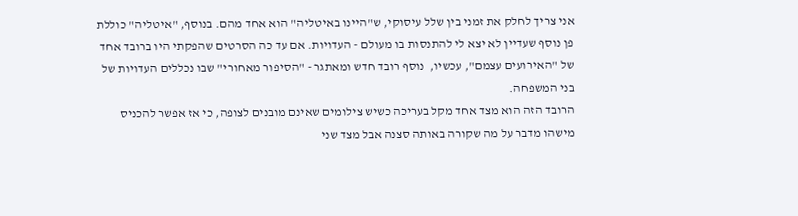אני צריך לחלק את זמני בין שלל עיסוקי, ש"היינו באיטליה" הוא אחד מהם. בנוסף, "איטליה" כוללת פן נוסף שעדיין לא יצא לי להתנסות בו מעולם - העדויות. אם עד כה הסרטים שהפקתי היו ברובד אחד של "האירועים עצמם", עכשיו,  נוסף רובד חדש ומאתגר - "הסיפור מאחורי" שבו נכללים העדויות של בני המשפחה.
הרובד הזה הוא מצד אחד מקל בעריכה כשיש צילומים שאינם מובנים לצופה, כי אז אפשר להכניס מישהו מדבר על מה שקורה באותה סצנה אבל מצד שני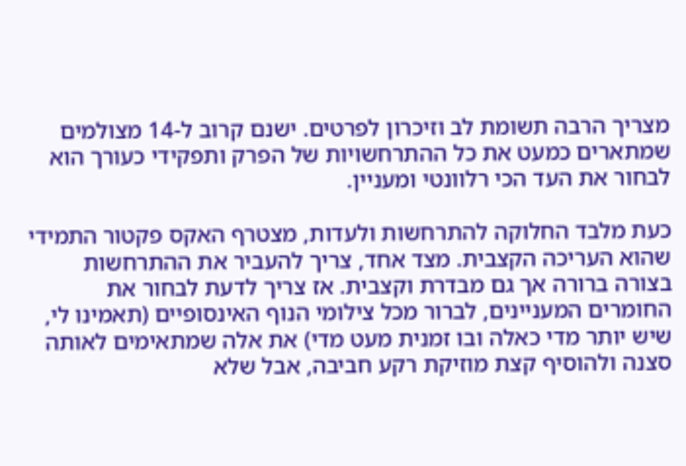מצריך הרבה תשומת לב וזיכרון לפרטים. ישנם קרוב ל-14 מצולמים שמתארים כמעט את כל ההתרחשויות של הפרק ותפקידי כעורך הוא לבחור את העד הכי רלוונטי ומעניין.

כעת מלבד החלוקה להתרחשות ולעדות, מצטרף האקס פקטור התמידי שהוא העריכה הקצבית. מצד אחד, צריך להעביר את ההתרחשות בצורה ברורה אך גם מבדרת וקצבית. אז צריך לדעת לבחור את החומרים המעניינים, לברור מכל צילומי הנוף האינסופיים (תאמינו לי, שיש יותר מדי כאלה ובו זמנית מעט מדי) את אלה שמתאימים לאותה סצנה ולהוסיף קצת מוזיקת רקע חביבה, אבל שלא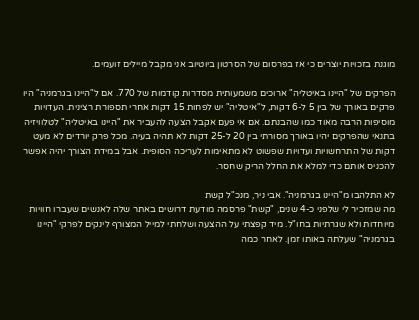מוגנת בזכויות יוצרים כי אז בפרסום של הסרטון ביוטיוב אני מקבל מיילים זועמים.

הפרקים של "היינו באיטליה" ארוכים משמעותית מסדרות קודמות של 770. אם ל"היינו בגרמניה" היו פרקים באורך של בין 5 ל-6 דקות, ל"איטליה" יש לפחות 15 דקות אחרי תספורת רצינית. העדויות מוסיפות הרבה מאוד כמו שהבנתם. אם אי פעם אקבל הצעה להעביר את "היינו באיטליה" לטלוויזיה בתנאי שהפרקים יהיו באורך מסורתי בין 20 ל-25 דקות לא תהיה בעיה. מכל פרק יורדים לא מעט דקות של התרחשויות ועדויות שפשוט לא מתאימות לעריכה הסופית. אבל במידת הצורך יהיה אפשר להכניס אותם כדי למלא את החלל הריק שחסר.

לא התלהבו מ"היינו בגרמניה". אבי ניר, מנכ"ל קשת
מה שמזכיר לי שלפני כ-4 שנים, "קשת" פרסמה מודעת דרושים באתר שלה לאנשים שעברו חוויות מיוחדות ולא שגרתיות בחו"ל. מיד קפצתי על ההצעה ושלחתי למייל המצורף לינקים לפרקי "היינו בגרמניה" שעלתה באותו זמן. לאחר כמה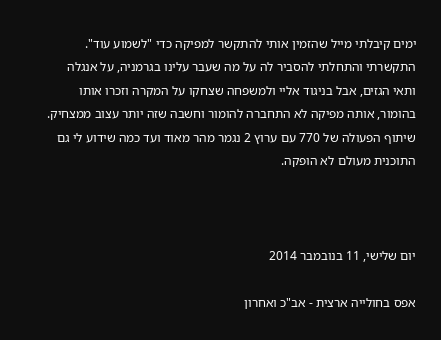ימים קיבלתי מייל שהזמין אותי להתקשר למפיקה כדי "לשמוע עוד". התקשרתי והתחלתי להסביר לה על מה שעבר עלינו בגרמניה, על אנגלה ותאי הגזים, אבל בניגוד אליי ולמשפחה שצחקו על המקרה וזכרו אותו בהומור, אותה מפיקה לא התחברה להומור וחשבה שזה יותר עצוב ממצחיק. שיתוף הפעולה של 770 עם ערוץ 2 נגמר מהר מאוד ועד כמה שידוע לי גם התוכנית מעולם לא הופקה.



יום שלישי, 11 בנובמבר 2014

אפס בחולייה ארצית - אב"כ ואחרון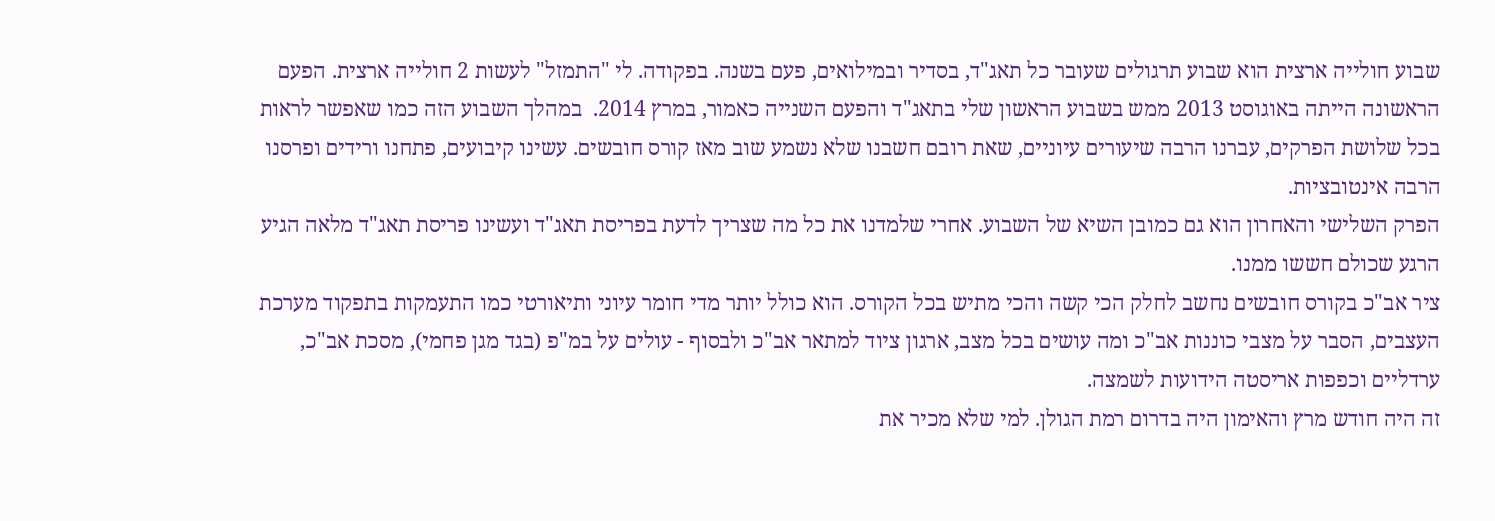שבוע חולייה ארצית הוא שבוע תרגולים שעובר כל תאג"ד, בסדיר ובמילואים, פעם בשנה. בפקודה. לי "התמזל" לעשות 2 חולייה ארצית. הפעם הראשונה הייתה באוגוסט 2013 ממש בשבוע הראשון שלי בתאג"ד והפעם השנייה כאמור, במרץ 2014.  במהלך השבוע הזה כמו שאפשר לראות בכל שלושת הפרקים, עברנו הרבה שיעורים עיוניים, שאת רובם חשבנו שלא נשמע שוב מאז קורס חובשים. עשינו קיבועים, פתחנו ורידים ופרסנו הרבה אינטובציות.
הפרק השלישי והאחרון הוא גם כמובן השיא של השבוע. אחרי שלמדנו את כל מה שצריך לדעת בפריסת תאג"ד ועשינו פריסת תאג"ד מלאה הגיע הרגע שכולם חששו ממנו.
ציר אב"כ בקורס חובשים נחשב לחלק הכי קשה והכי מתיש בכל הקורס. הוא כולל יותר מדי חומר עיוני ותיאורטי כמו התעמקות בתפקוד מערכת העצבים, הסבר על מצבי כוננות אב"כ ומה עושים בכל מצב, ארגון ציוד למתאר אב"כ ולבסוף - עולים על במ"פ (בגד מגן פחמי), מסכת אב"כ, ערדליים וכפפות אריסטה הידועות לשמצה.
זה היה חודש מרץ והאימון היה בדרום רמת הגולן. למי שלא מכיר את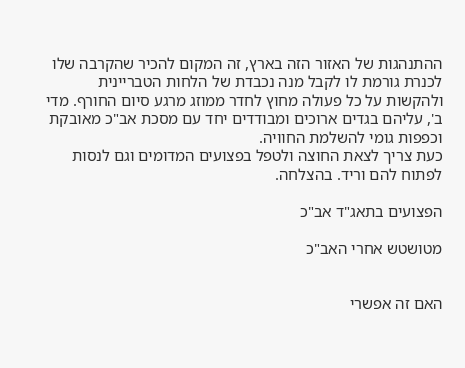ההתנהגות של האזור הזה בארץ, זה המקום להכיר שהקרבה שלו לכנרת גורמת לו לקבל מנה נכבדת של הלחות הטבריינית ולהקשות על כל פעולה מחוץ לחדר ממוזג מרגע סיום החורף. מדי ב', עליהם בגדים ארוכים ומבודדים יחד עם מסכת אב"כ מאובקת וכפפות גומי להשלמת החוויה.
כעת צריך לצאת החוצה ולטפל בפצועים המדומים וגם לנסות לפתוח להם וריד. בהצלחה.

הפצועים בתאג"ד אב"כ

מטושטש אחרי האב"כ


האם זה אפשרי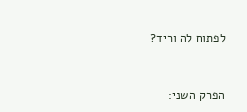לפתוח לה וריד?


הפרק השני: